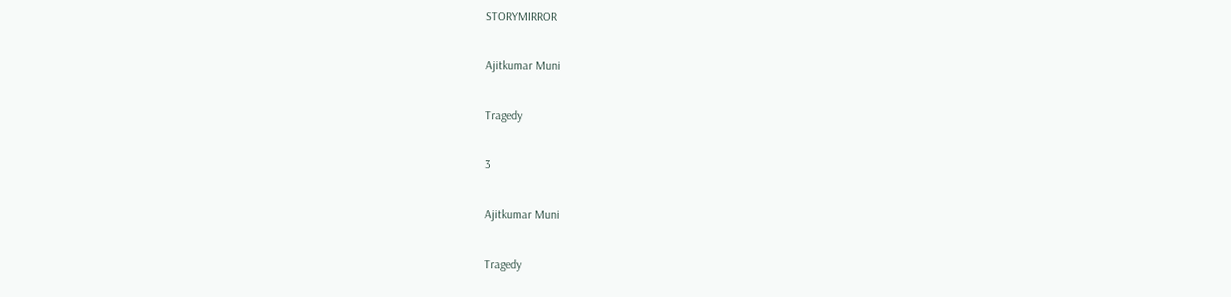STORYMIRROR

Ajitkumar Muni

Tragedy

3

Ajitkumar Muni

Tragedy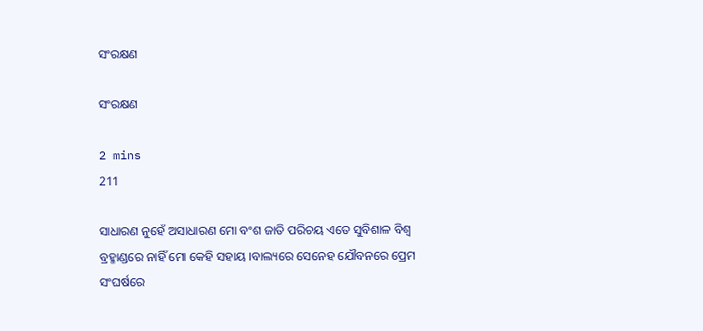ସଂରକ୍ଷଣ

ସଂରକ୍ଷଣ

2 mins
211

ସାଧାରଣ ନୁହେଁ ଅସାଧାରଣ ମୋ ବଂଶ ଜାତି ପରିଚୟ ଏତେ ସୁବିଶାଳ ବିଶ୍ଵ ବ୍ରହ୍ମାଣ୍ଡରେ ନାହିଁ ମୋ କେହି ସହାୟ ।ବାଲ୍ୟରେ ସେନେହ ଯୌବନରେ ପ୍ରେମ ସଂଘର୍ଷରେ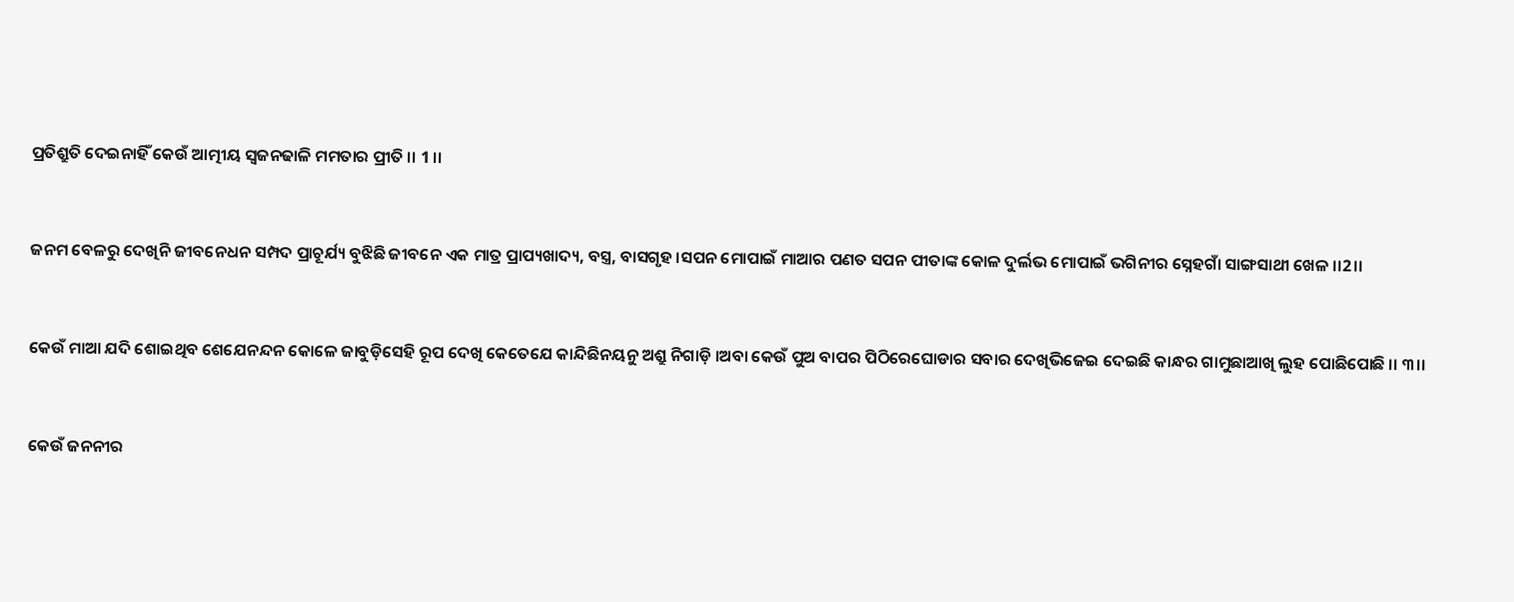ପ୍ରତିଶ୍ରୁତି ଦେଇନାହିଁ କେଉଁ ଆତ୍ମୀୟ ସ୍ୱଜନଢାଳି ମମତାର ପ୍ରୀତି ।। 1 ।।


ଜନମ ବେଳରୁ ଦେଖିନି ଜୀବନେଧନ ସମ୍ପଦ ପ୍ରାଚୂର୍ଯ୍ୟ ବୁଝିଛି ଜୀବନେ ଏକ ମାତ୍ର ପ୍ରାପ୍ୟଖାଦ୍ୟ, ବସ୍ତ୍ର, ବାସଗୃହ ।ସପନ ମୋପାଇଁ ମାଆର ପଣତ ସପନ ପୀତାଙ୍କ କୋଳ ଦୁର୍ଲଭ ମୋପାଇଁ ଭଗିନୀର ସ୍ନେହଗାଁ ସାଙ୍ଗସାଥୀ ଖେଳ ।।2।।


କେଉଁ ମାଆ ଯଦି ଶୋଇଥିବ ଶେଯେନନ୍ଦନ କୋଳେ ଜାବୁଡ଼ିସେହି ରୂପ ଦେଖି କେତେଯେ କାନ୍ଦିଛିନୟନୁ ଅଶ୍ରୁ ନିଗାଡ଼ି ।ଅବା କେଉଁ ପୁଅ ବାପର ପିଠିରେଘୋଡାର ସବାର ଦେଖିଭିଜେଇ ଦେଇଛି କାନ୍ଧର ଗାମୁଛାଆଖି ଲୁହ ପୋଛିପୋଛି ।। ୩।।


କେଉଁ ଜନନୀର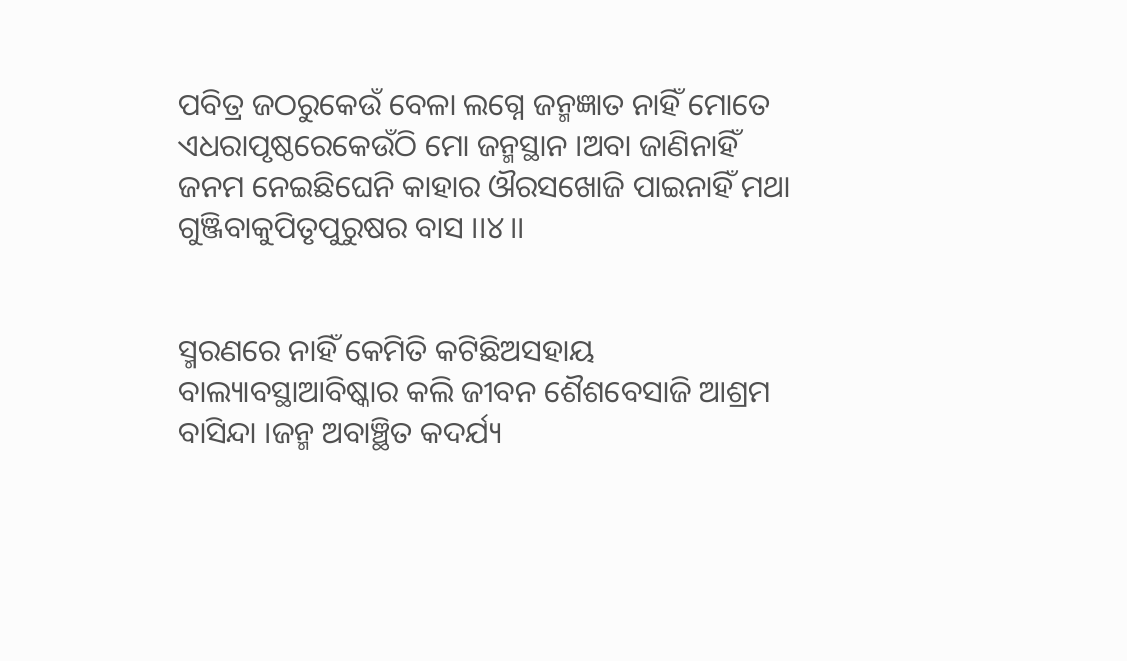ପବିତ୍ର ଜଠରୁକେଉଁ ବେଳା ଲଗ୍ନେ ଜନ୍ମଜ୍ଞାତ ନାହିଁ ମୋତେ ଏଧରାପୃଷ୍ଠରେକେଉଁଠି ମୋ ଜନ୍ମସ୍ଥାନ ।ଅବା ଜାଣିନାହିଁ ଜନମ ନେଇଛିଘେନି କାହାର ଔରସଖୋଜି ପାଇନାହିଁ ମଥା ଗୁଞ୍ଜିବାକୁପିତୃପୁରୁଷର ବାସ ।।୪।।


ସ୍ମରଣରେ ନାହିଁ କେମିତି କଟିଛିଅସହାୟ ବାଲ୍ୟାବସ୍ଥାଆବିଷ୍କାର କଲି ଜୀବନ ଶୈଶବେସାଜି ଆଶ୍ରମ ବାସିନ୍ଦା ।ଜନ୍ମ ଅବାଞ୍ଛିତ କଦର୍ଯ୍ୟ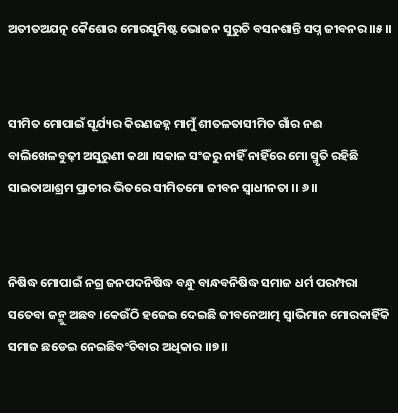ଅତୀତଅଯତ୍ନ କୈଶୋର ମୋରସୁମିଷ୍ଟ ଭୋଜନ ସୁରୁଚି ବସନଶାନ୍ତି ସପ୍ନ ଜୀବନର ।।୫।।


ସୀମିତ ମୋପାଇଁ ସୂର୍ଯ୍ୟର କିରଣଜହ୍ନ ମାମୁଁ ଶୀତଳତାସୀମିତ ଗାଁର ନଈ ବାଲିଖେଳବୁଢ଼ୀ ଅସୁରୁଣୀ କଥା ।ସକାଳ ସଂଜରୁ ନାହିଁ ନାହିଁରେ ମୋ ସ୍ମୃତି ରହିଛି ସାଇତାଆଶ୍ରମ ପ୍ରାଚୀର ଭିତରେ ସୀମିତମୋ ଜୀବନ ସ୍ଵାଧୀନତା ।। ୬।।


ନିଷିଦ୍ଧ ମୋପାଇଁ ନଗ୍ର ଜନପଦନିଷିଦ୍ଧ ବନ୍ଧୁ ବାନ୍ଧବନିଷିଦ୍ଧ ସମାଜ ଧର୍ମ ପରମ୍ପରା ସତେବା ଜନ୍ମୁ ଅଛବ ।କେଉଁଠି ହଜେଇ ଦେଇଛି ଜୀବନେଆତ୍ମ ସ୍ୱାଭିମାନ ମୋରକାହିଁକି ସମାଜ ଛଡେଇ ନେଇଛିବଂଚିବାର ଅଧିକାର ।।୭।।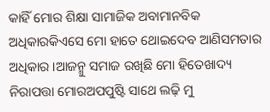କାହିଁ ମୋର ଶିକ୍ଷା ସାମାଜିକ ଅବାମାନବିକ ଅଧିକାରକିଏସେ ମୋ ହାତେ ଥୋଇଦେବ ଆଣିସମତାର ଅଧିକାର ।ଆଜନ୍ମୁ ସମାଜ ରଖିଛି ମୋ ହିତେଖାଦ୍ୟ ନିରାପତ୍ତା ମୋରଅପପୁଷ୍ଟି ସାଥେ ଲଢ଼ି ମୁ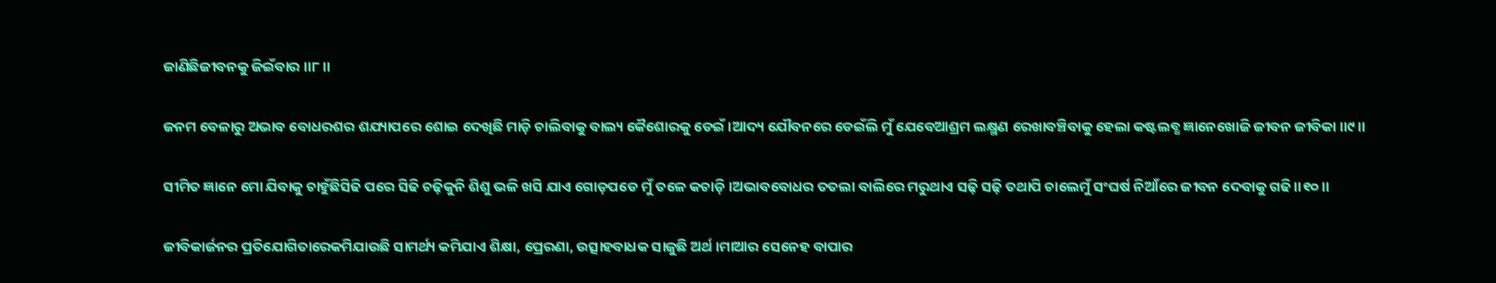ଜାଣିଛିଜୀବନକୁ ଜିଇଁବାର ।।୮।।


ଜନମ ବେଳାରୁ ଅଭାବ ବୋଧରଶର ଶଯ୍ୟାପରେ ଶୋଇ ଦେଖିଛି ମାଡ଼ି ଚାଲିବାକୁ ବାଲ୍ୟ କୈଶୋରକୁ ଡେଇଁ ।ଆଦ୍ୟ ଯୌବନରେ ଡେଇଁଲି ମୁଁ ଯେବେଆଶ୍ରମ ଲକ୍ଷ୍ମଣ ରେଖାବଞ୍ଚିବାକୁ ହେଲା କଷ୍ଟଲବ୍ଧ ଜ୍ଞାନେଖୋଜି ଜୀବନ ଜୀବିକା ।।୯।।


ସୀମିତ ଜ୍ଞାନେ ମୋ ଯିବାକୁ ଚାହୁଁଛିସିଢି ପରେ ସିଢି ଚଢ଼ିକୁନି ଶିଶୁ ଭଳି ଖସି ଯାଏ ଗୋଡ଼ପଡେ ମୁଁ ତଳେ କଚାଡ଼ି ।ଅଭାବବୋଧର ତତଲା ବାଲିରେ ମରୁଥାଏ ସଢ଼ି ସଢ଼ି ତଥାପି ଚାଲେମୁଁ ସଂଘର୍ଷ ନିଆଁରେ ଜୀବନ ଦେବାକୁ ଗଢି।।୧୦।।


ଜୀବିକାର୍ଜନର ପ୍ରତିଯୋଗିତାରେକମିଯାଉଛି ସାମର୍ଥ୍ୟ କମିଯାଏ ଶିକ୍ଷା, ପ୍ରେରଣା, ଉତ୍ସାହବାଧକ ସାଜୁଛି ଅର୍ଥ ।ମାଆର ସେନେହ ବାପାର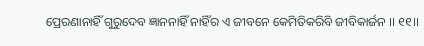ପ୍ରେରଣାନାହିଁ ଗୁରୁଦେବ ଜ୍ଞାନନାହିଁ ନାହିଁର ଏ ଜୀବନେ କେମିତିକରିବି ଜୀବିକାର୍ଜନ ।। ୧୧।।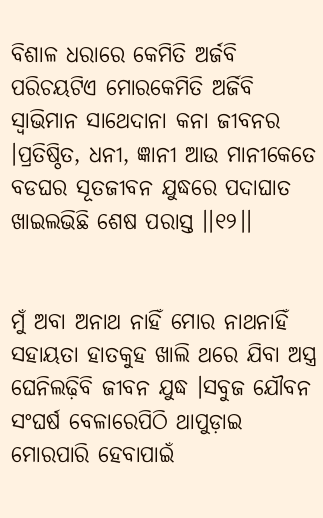ବିଶାଳ ଧରାରେ କେମିତି ଅର୍ଜବି ପରିଚୟଟିଏ ମୋରକେମିତି ଅର୍ଜିବି ସ୍ୱାଭିମାନ ସାଥେଦାନା କନା ଜୀବନର ।ପ୍ରତିଷ୍ଠିତ, ଧନୀ, ଜ୍ଞାନୀ ଆଉ ମାନୀକେତେ ବଡଘର ସୂତଜୀବନ ଯୁଦ୍ଧରେ ପଦାଘାତ ଖାଇଲଭିଛି ଶେଷ ପରାସ୍ତ ।।୧୨।।


ମୁଁ ଅବା ଅନାଥ ନାହିଁ ମୋର ନାଥନାହିଁ ସହାୟତା ହାତକୁହ ଖାଲି ଥରେ ଯିବା ଅସ୍ତ୍ର ଘେନିଲଢ଼ିବି ଜୀବନ ଯୁଦ୍ଧ ।ସବୁଜ ଯୌବନ ସଂଘର୍ଷ ବେଳାରେପିଠି ଥାପୁଡ଼ାଇ ମୋରପାରି ହେବାପାଇଁ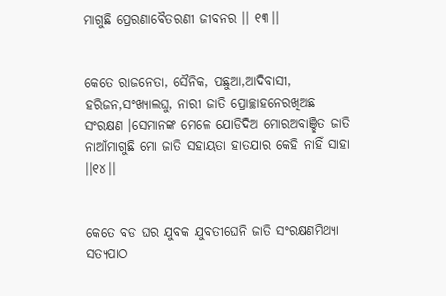ମାଗୁଛି ପ୍ରେରଣାବୈତରଣୀ ଜୀବନର ।। ୧୩।।


କେତେ ରାଜନେତା, ସୈନିକ, ପଛୁଆ,ଆଦିବାସୀ, ହରିଜନ,ସଂଖ୍ୟାଲଘୁ, ନାରୀ ଜାତି ପ୍ରୋଚ୍ଛାହନେରଖିଅଛ ସଂରକ୍ଷଣ ।ସେମାନଙ୍କ ମେଳେ ଯୋଡିଦିଅ ମୋରଅବାଞ୍ଛିତ ଜାତି ନାଆଁମାଗୁଛି ମୋ ଜାତି ସହାୟତା ହାତଯାର କେହି ନାହିଁ ସାହା ।।୧୪।।


କେତେ ବଡ ଘର ଯୁବକ ଯୁବତୀଘେନି ଜାତି ସଂରକ୍ଷଣମିଥ୍ୟା ସତ୍ୟପାଠ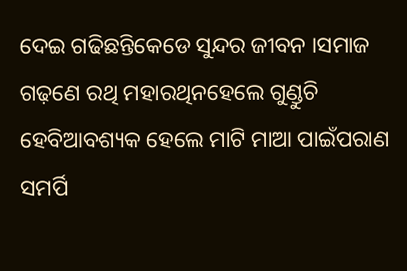ଦେଇ ଗଢିଛନ୍ତିକେଡେ ସୁନ୍ଦର ଜୀବନ ।ସମାଜ ଗଢ଼ଣେ ରଥି ମହାରଥିନହେଲେ ଗୁଣ୍ଡୁଚି ହେବିଆବଶ୍ୟକ ହେଲେ ମାଟି ମାଆ ପାଇଁପରାଣ ସମର୍ପି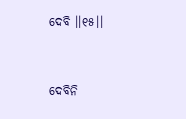ଦେବି ।।୧୫।।


ଦେବିନି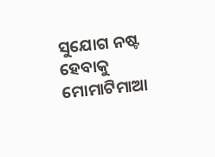ସୁଯୋଗ ନଷ୍ଟ ହେବାକୁ ମୋମାଟିମାଆ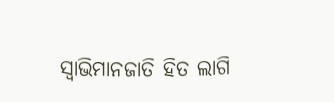ସ୍ୱାଭିମାନଜାତି ହିତ ଲାଗି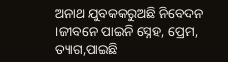ଅନାଥ ଯୁବକକରୁଅଛି ନିବେଦନ ।ଜୀବନେ ପାଇନି ସ୍ନେହ, ପ୍ରେମ, ତ୍ୟାଗ,ପାଇଛି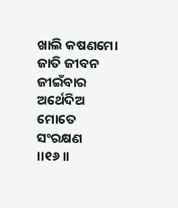ଖାଲି କଷଣମୋ ଜାତି ଜୀବନ ଜୀଇଁବାର ଅର୍ଥେଦିଅ ମୋତେ ସଂରକ୍ଷଣ ।।୧୬।।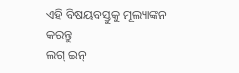ଏହି ବିଷୟବସ୍ତୁକୁ ମୂଲ୍ୟାଙ୍କନ କରନ୍ତୁ
ଲଗ୍ ଇନ୍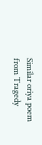Similar oriya poem from Tragedy